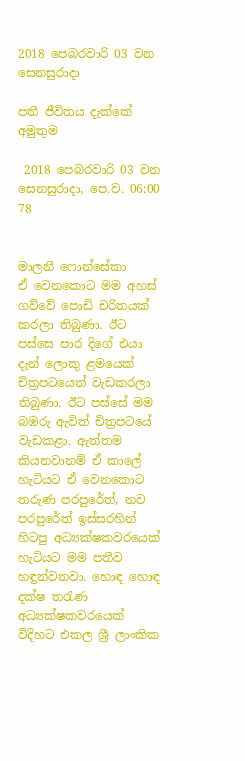2018 පෙබරවාරි 03 වන සෙනසුරාදා

පතී ජීවිතය දැක්කේ අමුතුම

 2018 පෙබරවාරි 03 වන සෙනසුරාදා, පෙ.ව. 06:00 78


මාලනී ෆොන්සේකා
ඒ වෙනකොට මම අහස් ගව්වේ පොඩි චරිතයක් කරලා තිබුණා. ඊට පස්සෙ පාර දිගේ එයා දැන් ලොකු ළමයෙක් චිත්‍රපටයෙත් වැඩකරලා තිබුණා. ඊට පස්සේ මම බඹරු ඇවිත් චිත්‍රපටයේ වැඩකළා. ඇත්තම කියනවානම් ඒ කාලේ හැටියට ඒ වෙනකොට තරුණ පරපුරේත්, නව පරපුරේත් ඉස්සරහින් හිටපු අධ්‍යක්ෂකවරයෙක් හැටියට මම පතීව හඳුන්වනවා. හොඳ හොඳ දක්ෂ තරැණ අධ්‍යක්ෂකවරයෙක් විදිහට එකල ශ්‍රී ලාංකික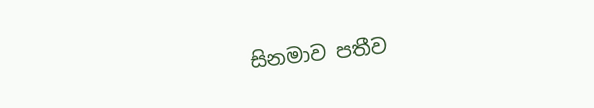සිනමාව පතීව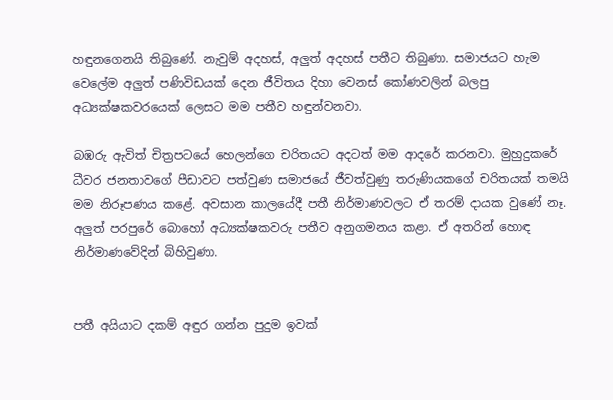හඳුනගෙනයි තිබුණේ. නැවුම් අදහස්, අලුත් අදහස් පතීට තිබුණා. සමාජයට හැම වෙලේම අලුත් පණිවිඩයක් දෙන ජීවිතය දිහා වෙනස් කෝණවලින් බලපු අධ්‍යක්ෂකවරයෙක් ලෙසට මම පතීව හඳුන්වනවා.

බඹරු ඇවිත් චිත්‍රපටයේ හෙලන්ගෙ චරිතයට අදටත් මම ආදරේ කරනවා. මුහුදුකරේ ධීවර ජනතාවගේ පීඩාවට පත්වුණ සමාජයේ ජීවත්වුණු තරුණියකගේ චරිතයක් තමයි මම නිරූපණය කළේ. අවසාන කාලයේදී පතී නිර්මාණවලට ඒ තරම් දායක වුණේ නෑ. අලුත් පරපුරේ බොහෝ අධ්‍යක්ෂකවරු පතීව අනුගමනය කළා. ඒ අතරින් හොඳ
නිර්මාණවේදින් බිහිවුණා.


පතී අයියාට දකම් අඳුර ගන්න පුදුම ඉවක්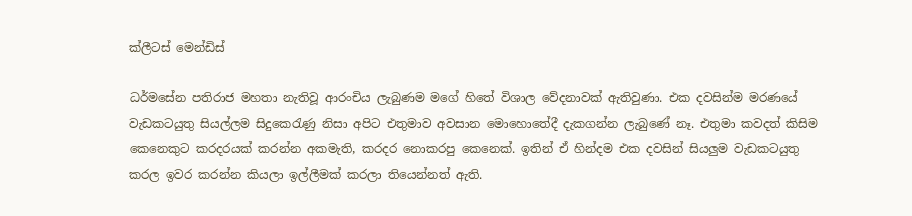ක්ලීටස් මෙන්ඩිස්

ධර්මසේන පතිරාජ මහතා නැතිවූ ආරංචිය ලැබුණම මගේ හිතේ විශාල වේදනාවක් ඇතිවුණා. එක දවසින්ම මරණයේ වැඩකටයුතු සියල්ලම සිදුකෙරැණු නිසා අපිට එතුමාව අවසාන මොහොතේදී දැකගන්න ලැබුණේ නෑ. එතුමා කවදත් කිසිම කෙනෙකුට කරදරයක් කරන්න අකමැති, කරදර නොකරපු කෙනෙක්. ඉතින් ඒ හින්දම එක දවසින් සියලුම වැඩකටයුතු කරල ඉවර කරන්න කියලා ඉල්ලීමක් කරලා තියෙන්නත් ඇති.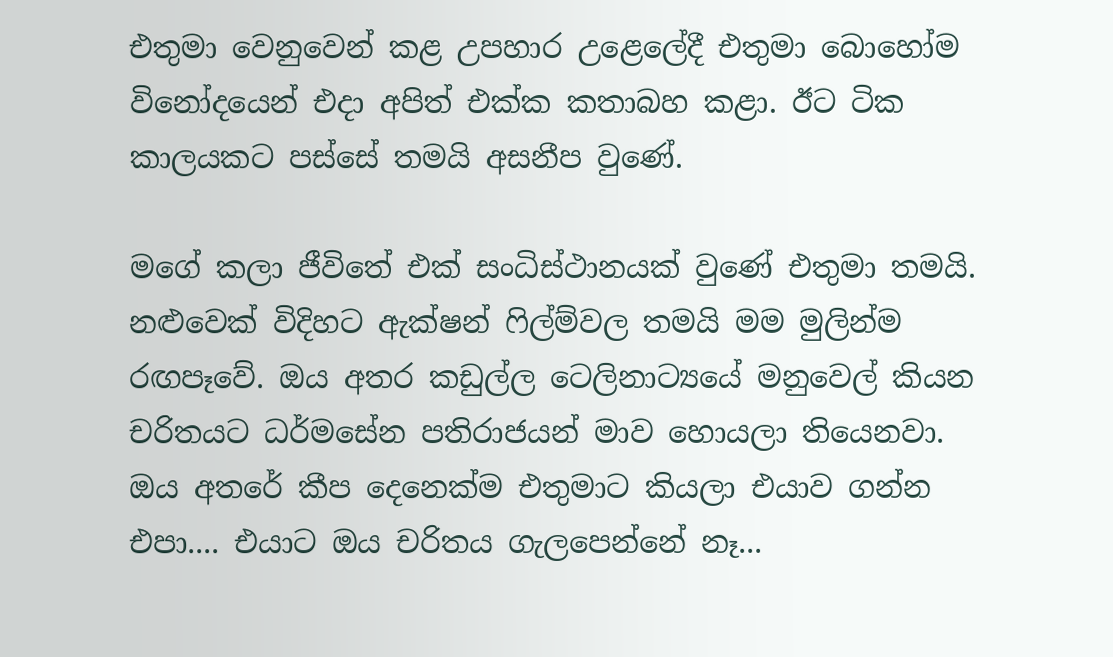එතුමා වෙනුවෙන් කළ උපහාර උළෙලේදී එතුමා බොහෝම විනෝදයෙන් එදා අපිත් එක්ක කතාබහ කළා. ඊට ටික කාලයකට පස්සේ තමයි අසනීප වුණේ.

මගේ කලා ජීවිතේ එක් සංධිස්ථානයක් වුණේ එතුමා තමයි. නළුවෙක් විදිහට ඇක්ෂන් ෆිල්ම්වල තමයි මම මුලින්ම රඟපෑවේ. ඔය අතර කඩුල්ල ටෙලිනාට්‍යයේ මනුවෙල් කියන චරිතයට ධර්මසේන පතිරාජයන් මාව හොයලා තියෙනවා. ඔය අතරේ කීප දෙනෙක්ම එතුමාට කියලා එයාව ගන්න එපා.... එයාට ඔය චරිතය ගැලපෙන්නේ නෑ...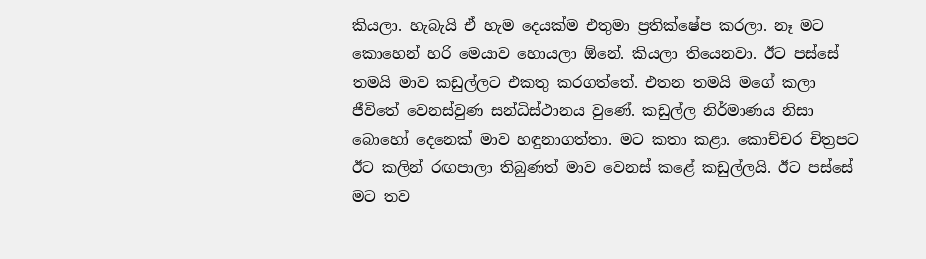කියලා. හැබැයි ඒ හැම දෙයක්ම එතුමා ප්‍රතික්ෂේප කරලා. නෑ මට කොහෙන් හරි මෙයාව හොයලා ඕනේ. කියලා තියෙනවා. ඊට පස්සේ තමයි මාව කඩුල්ලට එකතු කරගත්තේ. එතන තමයි මගේ කලා ජීවිතේ වෙනස්වුණ සන්ධිස්ථානය වුණේ. කඩුල්ල නිර්මාණය නිසා බොහෝ දෙනෙක් මාව හඳුනාගත්තා. මට කතා කළා. කොච්චර චිත්‍රපට ඊට කලින් රඟපාලා තිබුණත් මාව වෙනස් කළේ කඩුල්ලයි. ඊට පස්සේ මට තව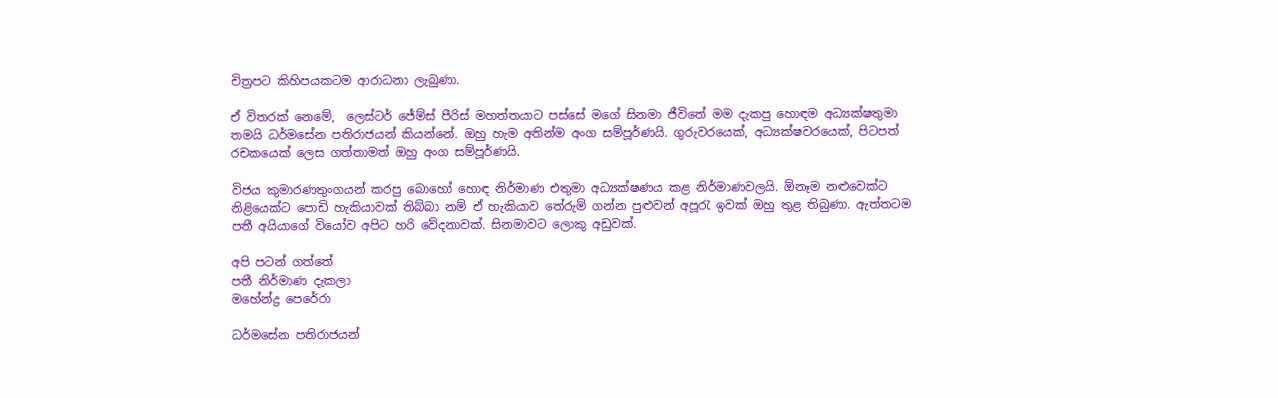චිත්‍රපට කිහිපයකටම ආරාධනා ලැබුණා.

ඒ විතරක් නෙමේ,  ලෙස්ටර් ජේම්ස් පීරිස් මහත්තයාට පස්සේ මගේ සිනමා ජීවිතේ මම දැකපු හොඳම අධ්‍යක්ෂතුමා තමයි ධර්මසේන පතිරාජයන් කියන්නේ. ඔහු හැම අතින්ම අංග සම්පූර්ණයි. ගුරුවරයෙක්, අධ්‍යක්ෂවරයෙක්, පිටපත් රචකයෙක් ලෙස ගත්තාමත් ඔහු අංග සම්පූර්ණයි.

විජය කුමාරණතුංගයන් කරපු බොහෝ හොඳ නිර්මාණ එතුමා අධ්‍යක්ෂණය කළ නිර්මාණවලයි. ඕනෑම නළුවෙක්ට නිළියෙක්ට පොඩි හැකියාවක් තිබ්බා නම් ඒ හැකියාව තේරුම් ගන්න පුළුවන් අපූරැ ඉවක් ඔහු තුළ තිබුණා. ඇත්තටම පතී අයියාගේ වියෝව අපිට හරි වේදනාවක්. සිනමාවට ලොකු අඩුවක්.

අපි පටන් ගත්තේ
පතී නිර්මාණ දැකලා
මහේන්ද්‍ර පෙරේරා

ධර්මසේන පතිරාජයන්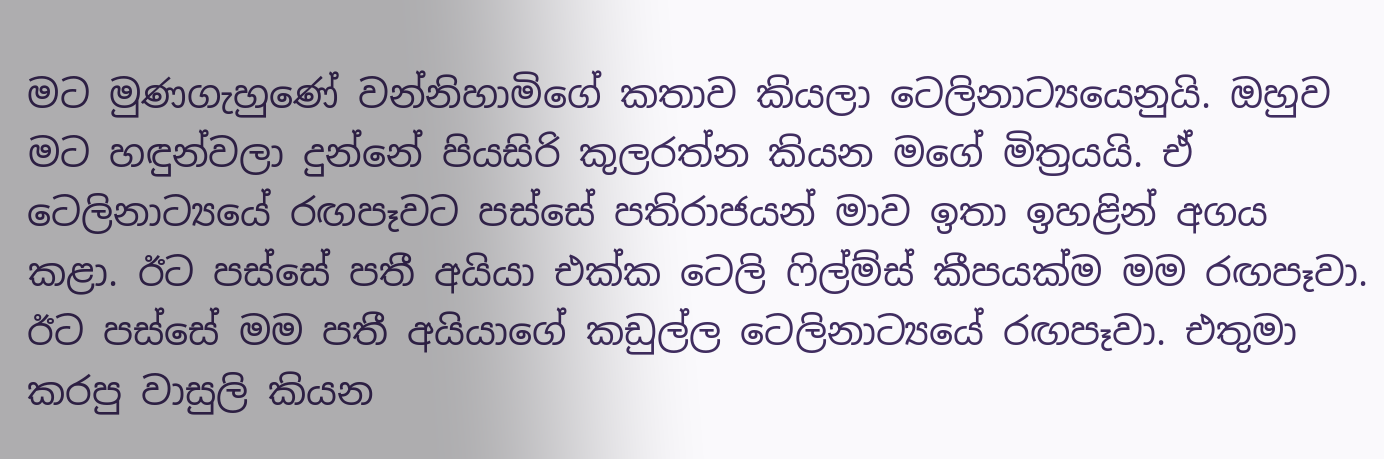මට මුණගැහුණේ වන්නිහාමිගේ කතාව කියලා ටෙලිනාට්‍යයෙනුයි. ඔහුව මට හඳුන්වලා දුන්නේ පියසිරි කුලරත්න කියන මගේ මිත්‍රයයි. ඒ ටෙලිනාට්‍යයේ රඟපෑවට පස්සේ පතිරාජයන් මාව ඉතා ඉහළින් අගය කළා. ඊට පස්සේ පතී අයියා එක්ක ටෙලි ෆිල්ම්ස් කීපයක්ම මම රඟපෑවා.
ඊට පස්සේ මම පතී අයියාගේ කඩුල්ල ටෙලිනාට්‍යයේ රඟපෑවා. එතුමා කරපු වාසුලි කියන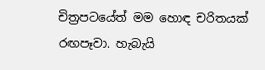චිත්‍රපටයේත් මම හොඳ චරිතයක් රඟපෑවා. හැබැයි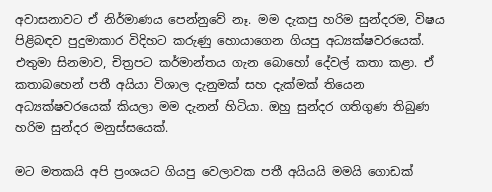අවාසනාවට ඒ නිර්මාණය පෙන්නුවේ නෑ. මම දැකපු හරිම සුන්දරම, විෂය පිළිබඳව පුදුමාකාර විදිහට කරුණු හොයාගෙන ගියපු අධ්‍යක්ෂවරයෙක්. එතුමා සිනමාව, චිත්‍රපට කර්මාන්තය ගැන බොහෝ දේවල් කතා කළා. ඒ කතාබහෙන් පතී අයියා විශාල දැනුමක් සහ දැක්මක් තියෙන අධ්‍යක්ෂවරයෙක් කියලා මම දැනන් හිටියා. ඔහු සුන්දර ගතිගුණ තිබුණ හරිම සුන්දර මනුස්සයෙක්.

මට මතකයි අපි ප්‍රංශයට ගියපු වෙලාවක පතී අයියයි මමයි ගොඩක්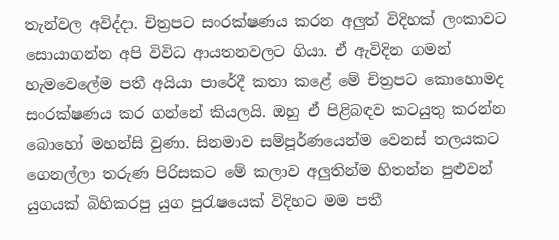තැන්වල අවිද්දා. චිත්‍රපට සංරක්ෂණය කරන අලුත් විදිහක් ලංකාවට සොයාගන්න අපි විවිධ ආයතනවලට ගියා. ඒ ඇවිදින ගමන් හැමවෙලේම පතී අයියා පාරේදී කතා කළේ මේ චිත්‍රපට කොහොමද සංරක්ෂණය කර ගන්නේ කියලයි. ඔහු ඒ පිළිබඳව කටයුතු කරන්න බොහෝ මහන්සි වුණා. සිනමාව සම්පූර්ණයෙන්ම වෙනස් තලයකට ගෙනල්ලා තරුණ පිරිසකට මේ කලාව අලුතින්ම හිතන්න පුළුවන් යුගයක් බිහිකරපු යුග පුරැෂයෙක් විදිහට මම පතී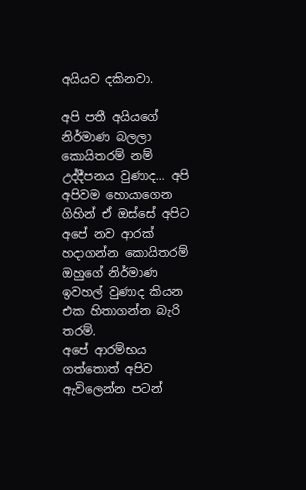අයියව දකිනවා.

අපි පතී අයියගේ නිර්මාණ බලලා කොයිතරම් නම් උද්දීපනය වුණාද... අපි අපිවම හොයාගෙන ගිහින් ඒ ඔස්සේ අපිට අපේ නව ආරක් හදාගන්න කොයිතරම් ඔහුගේ නිර්මාණ ඉවහල් වුණාද කියන එක හිතාගන්න බැරි තරම්.
අපේ ආරම්භය ගත්තොත් අපිව ඇවිලෙන්න පටන්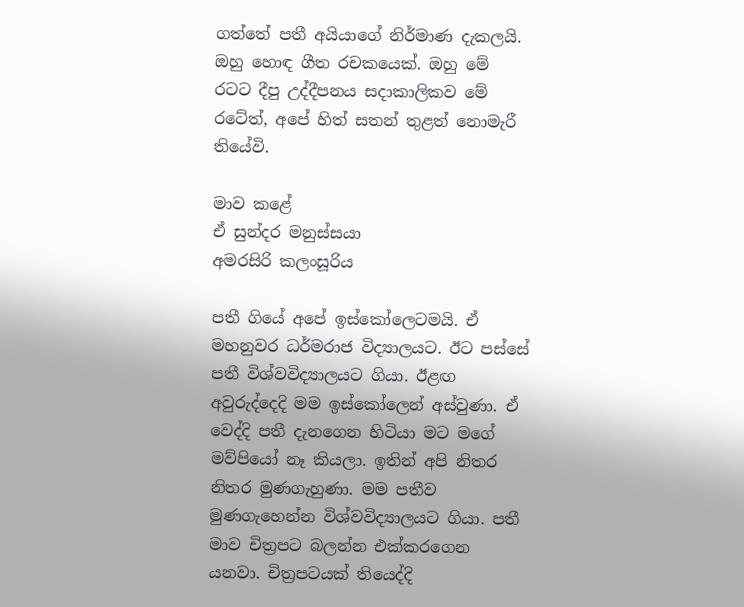ගත්තේ පතී අයියාගේ නිර්මාණ දැකලයි. ඔහු හොඳ ගීත රචකයෙක්. ඔහු මේ රටට දීපු උද්දීපනය සදාකාලිකව මේ රටේත්, අපේ හිත් සතන් තුළත් නොමැරී තියේවි.

මාව කළේ
ඒ සුන්දර මනුස්සයා
අමරසිරි කලංසූරිය

පතී ගියේ අපේ ඉස්කෝලෙටමයි. ඒ මහනුවර ධර්මරාජ විද්‍යාලයට. ඊට පස්සේ පතී විශ්වවිද්‍යාලයට ගියා. ඊළඟ අවුරුද්දෙදි මම ඉස්කෝලෙන් අස්වුණා. ඒ වෙද්දි පතී දැනගෙන හිටියා මට මගේ මව්පියෝ නෑ කියලා. ඉතින් අපි නිතර නිතර මුණගැහුණා. මම පතීව මුණගැහෙන්න විශ්වවිද්‍යාලයට ගියා. පතී මාව චිත්‍රපට බලන්න එක්කරගෙන යනවා. චිත්‍රපටයක් තියෙද්දි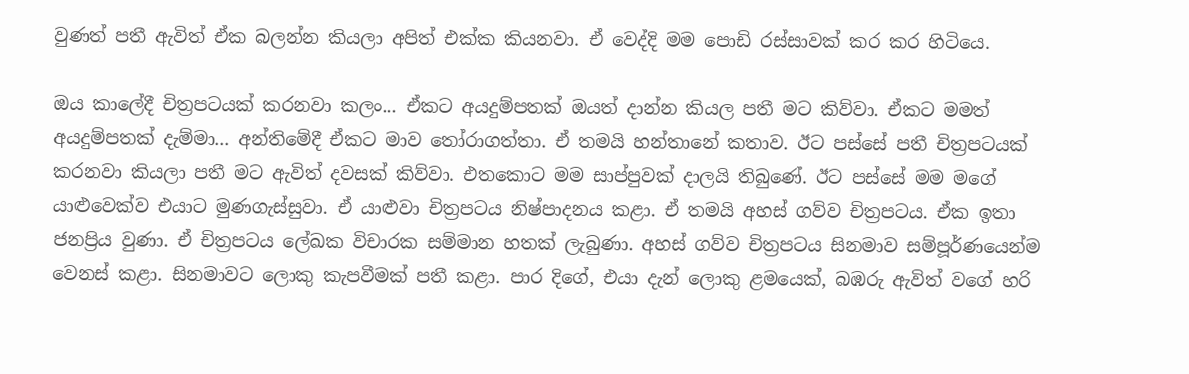වුණත් පතී ඇවිත් ඒක බලන්න කියලා අපිත් එක්ක කියනවා. ඒ වෙද්දි මම පොඩි රස්සාවක් කර කර හිටියෙ.

ඔය කාලේදී චිත්‍රපටයක් කරනවා කලං... ඒකට අයදුම්පතක් ඔයත් දාන්න කියල පතී මට කිව්වා. ඒකට මමත් අයදුම්පතක් දැම්මා... අන්තිමේදී ඒකට මාව තෝරාගත්තා. ඒ තමයි හන්තානේ කතාව. ඊට පස්සේ පතී චිත්‍රපටයක් කරනවා කියලා පතී මට ඇවිත් දවසක් කිව්වා. එතකොට මම සාප්පුවක් දාලයි තිබුණේ. ඊට පස්සේ මම මගේ යාළුවෙක්ව එයාට මුණගැස්සුවා. ඒ යාළුවා චිත්‍රපටය නිෂ්පාදනය කළා. ඒ තමයි අහස් ගව්ව චිත්‍රපටය. ඒක ඉතා ජනප්‍රිය වුණා. ඒ චිත්‍රපටය ලේඛක විචාරක සම්මාන හතක් ලැබුණා. අහස් ගව්ව චිත්‍රපටය සිනමාව සම්පූර්ණයෙන්ම වෙනස් කළා. සිනමාවට ලොකු කැපවීමක් පතී කළා. පාර දිගේ, එයා දැන් ලොකු ළමයෙක්, බඹරු ඇවිත් වගේ හරි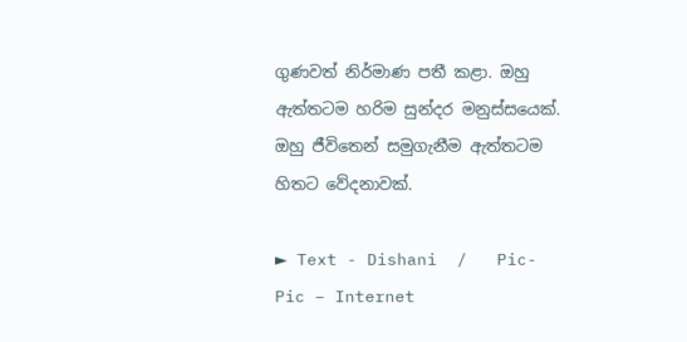ගුණවත් නිර්මාණ පතී කළා. ඔහු ඇත්තටම හරිම සුන්දර මනුස්සයෙක්. ඔහු ජීවිතෙන් සමුගැනීම ඇත්තටම හිතට වේදනාවක්.

► Text - Dishani  /   Pic- Pic – Internet